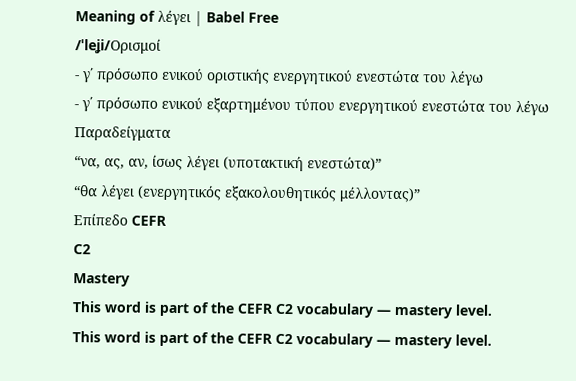Meaning of λέγει | Babel Free
/ˈleʝi/Ορισμοί
- γ΄ πρόσωπο ενικού οριστικής ενεργητικού ενεστώτα του λέγω
- γ΄ πρόσωπο ενικού εξαρτημένου τύπου ενεργητικού ενεστώτα του λέγω
Παραδείγματα
“να, ας, αν, ίσως λέγει (υποτακτική ενεστώτα)”
“θα λέγει (ενεργητικός εξακολουθητικός μέλλοντας)”
Επίπεδο CEFR
C2
Mastery
This word is part of the CEFR C2 vocabulary — mastery level.
This word is part of the CEFR C2 vocabulary — mastery level.